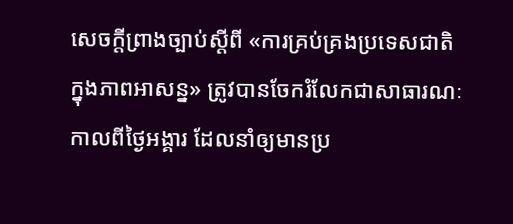សេចក្តីព្រាងច្បាប់ស្ដីពី «ការគ្រប់គ្រងប្រទេសជាតិក្នុងភាពអាសន្ន» ត្រូវបានចែករំលែកជាសាធារណៈកាលពីថ្ងៃអង្គារ ដែលនាំឲ្យមានប្រ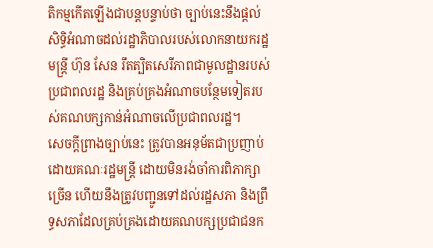តិកម្មកើតឡើងជាបន្តបន្ទាប់ថា ច្បាប់នេះនឹងផ្តល់សិទ្ធិអំណាចដល់រដ្ឋាភិបាលរបស់លោកនាយករដ្ឋមន្រ្តី ហ៊ុន សែន រឹតត្បិតសេរីភាពជាមូលដ្ឋានរបស់ប្រជាពលរដ្ឋ និងគ្រប់គ្រងអំណាចបន្ថែមទៀតរបស់គណបក្សកាន់អំណាចលើប្រជាពលរដ្ឋ។
សេចក្ដីព្រាងច្បាប់នេះ ត្រូវបានអនុម័តជាប្រញាប់ដោយគណៈរដ្ឋមន្រ្តី ដោយមិនរង់ចាំការពិភាក្សាច្រើន ហើយនឹងត្រូវបញ្ជូនទៅដល់រដ្ឋសភា និងព្រឹទ្ធសភាដែលគ្រប់គ្រងដោយគណបក្សប្រជាជនក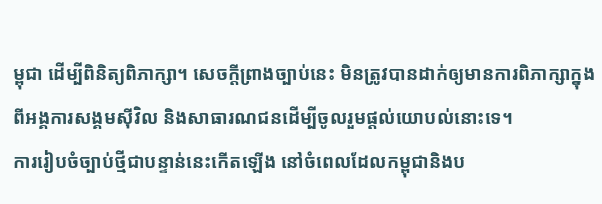ម្ពុជា ដើម្បីពិនិត្យពិភាក្សា។ សេចក្តីព្រាងច្បាប់នេះ មិនត្រូវបានដាក់ឲ្យមានការពិភាក្សាក្នុងពីអង្គការសង្គមស៊ីវិល និងសាធារណជនដើម្បីចូលរួមផ្តល់យោបល់នោះទេ។
ការរៀបចំច្បាប់ថ្មីជាបន្ទាន់នេះកើតឡើង នៅចំពេលដែលកម្ពុជានិងប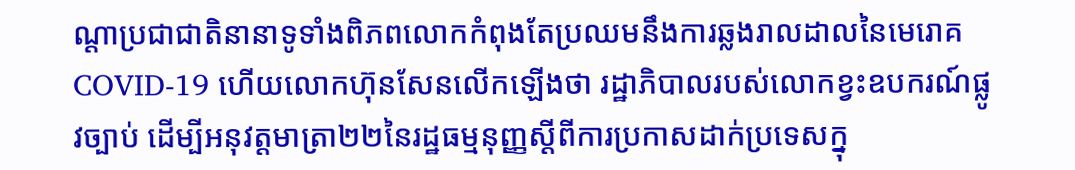ណ្ដាប្រជាជាតិនានាទូទាំងពិភពលោកកំពុងតែប្រឈមនឹងការឆ្លងរាលដាលនៃមេរោគ COVID-19 ហើយលោកហ៊ុនសែនលើកឡើងថា រដ្ឋាភិបាលរបស់លោកខ្វះឧបករណ៍ផ្លូវច្បាប់ ដើម្បីអនុវត្តមាត្រា២២នៃរដ្ឋធម្មនុញ្ញស្ដីពីការប្រកាសដាក់ប្រទេសក្នុ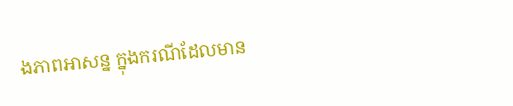ងភាពអាសន្ន ក្នុងករណីដែលមាន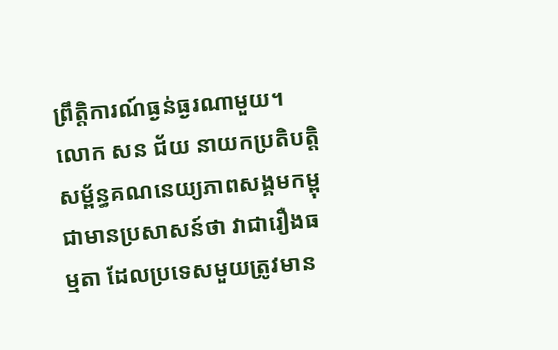ព្រឹត្តិការណ៍ធ្ងន់ធ្ងរណាមួយ។
លោក សន ជ័យ នាយកប្រតិបត្តិសម្ព័ន្ធគណនេយ្យភាពសង្គមកម្ពុជាមានប្រសាសន៍ថា វាជារឿងធម្មតា ដែលប្រទេសមួយត្រូវមាន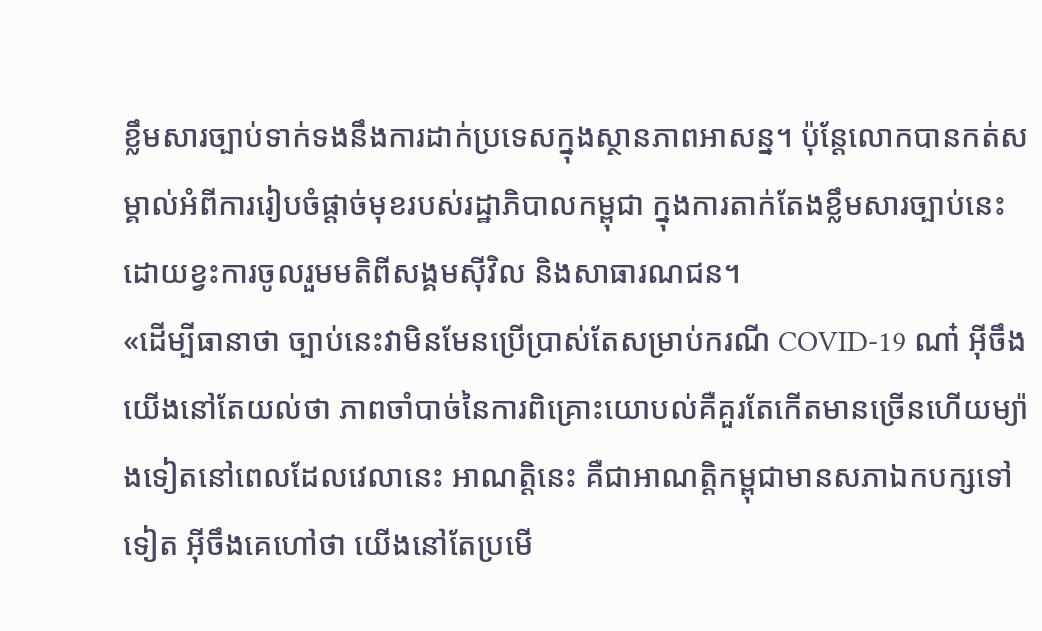ខ្លឹមសារច្បាប់ទាក់ទងនឹងការដាក់ប្រទេសក្នុងស្ថានភាពអាសន្ន។ ប៉ុន្តែលោកបានកត់សម្គាល់អំពីការរៀបចំផ្ដាច់មុខរបស់រដ្ឋាភិបាលកម្ពុជា ក្នុងការតាក់តែងខ្លឹមសារច្បាប់នេះ ដោយខ្វះការចូលរួមមតិពីសង្គមស៊ីវិល និងសាធារណជន។
«ដើម្បីធានាថា ច្បាប់នេះវាមិនមែនប្រើប្រាស់តែសម្រាប់ករណី COVID-19 ណា៎ អ៊ីចឹងយើងនៅតែយល់ថា ភាពចាំបាច់នៃការពិគ្រោះយោបល់គឺគួរតែកើតមានច្រើនហើយម្យ៉ាងទៀតនៅពេលដែលវេលានេះ អាណត្តិនេះ គឺជាអាណត្តិកម្ពុជាមានសភាឯកបក្សទៅទៀត អ៊ីចឹងគេហៅថា យើងនៅតែប្រមើ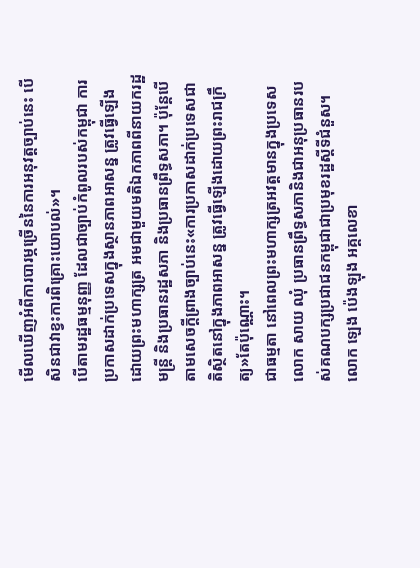មើលឃើញអំពីការបារម្ភច្រើននៃការអនុវត្តច្បាប់នេះ បើសិនជាវាខ្វះការពិគ្រោះយោបល់»។
បើតាមរដ្ឋធម្មនុញ្ញ ដែលជាច្បាប់កំពូលរបស់កម្ពុជា ការប្រកាសដាក់ប្រទេសក្នុងស្ថានភាពអាសន្ន ត្រូវធ្វើឡើងដោយព្រះមហាក្សត្រ អមជាមួយមតិឯកភាពពីនាយករដ្ឋមន្ត្រី និងប្រធានរដ្ឋសភា និងប្រធានព្រឹទ្ធសភា។ ប៉ុន្តែបើតាមសេចក្តីព្រាងច្បាប់នេះ«ការប្រកាសដាក់ប្រទេសជាតិស្ថិតនៅក្នុងភាពអាសន្ន ត្រូវធ្វើឡើងដោយព្រះរាជក្រឹត្យ»តែប៉ុណ្ណោះ។
ជាធម្មតា នៅពេលព្រះមហាក្សត្រអវត្តមានក្នុងប្រទេស លោក សាយ ឈុំ ប្រធានព្រឹទ្ធសភានិងជាអនុប្រធានរបស់គណបក្សប្រជាជនកម្ពុជាជាប្រមុខរដ្ឋស្តីទីជំនួស។
លោក ឡេង ប៉េងឡុង អគ្គលេខា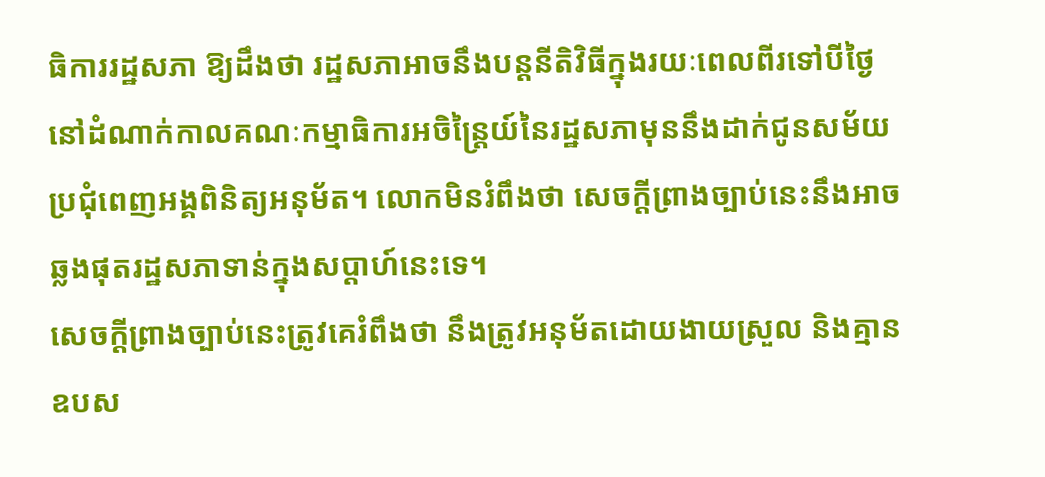ធិការរដ្ឋសភា ឱ្យដឹងថា រដ្ឋសភាអាចនឹងបន្តនីតិវិធីក្នុងរយៈពេលពីរទៅបីថ្ងៃនៅដំណាក់កាលគណៈកម្មាធិការអចិន្ត្រៃយ៍នៃរដ្ឋសភាមុននឹងដាក់ជូនសម័យប្រជុំពេញអង្គពិនិត្យអនុម័ត។ លោកមិនរំពឹងថា សេចក្តីព្រាងច្បាប់នេះនឹងអាចឆ្លងផុតរដ្ឋសភាទាន់ក្នុងសប្ដាហ៍នេះទេ។
សេចក្ដីព្រាងច្បាប់នេះត្រូវគេរំពឹងថា នឹងត្រូវអនុម័តដោយងាយស្រួល និងគ្មានឧបស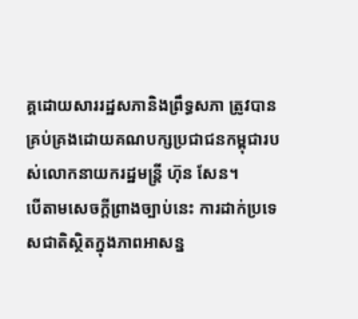គ្គដោយសាររដ្ឋសភានិងព្រឹទ្ធសភា ត្រូវបានគ្រប់គ្រងដោយគណបក្សប្រជាជនកម្ពុជារបស់លោកនាយករដ្ឋមន្រ្តី ហ៊ុន សែន។
បើតាមសេចក្តីព្រាងច្បាប់នេះ ការដាក់ប្រទេសជាតិស្ថិតក្នុងភាពអាសន្ន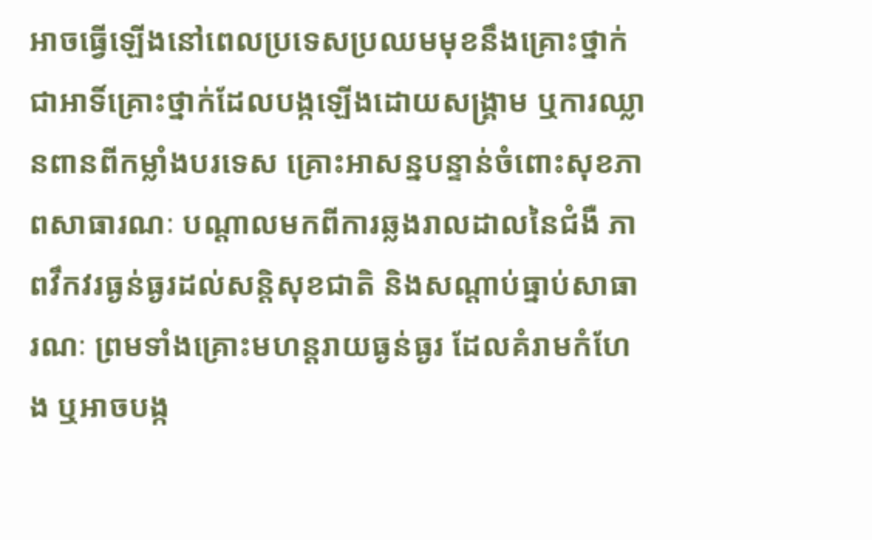អាចធ្វើឡើងនៅពេលប្រទេសប្រឈមមុខនឹងគ្រោះថ្នាក់ ជាអាទិ៍គ្រោះថ្នាក់ដែលបង្កឡើងដោយសង្រ្គាម ឬការឈ្លានពានពីកម្លាំងបរទេស គ្រោះអាសន្នបន្ទាន់ចំពោះសុខភាពសាធារណៈ បណ្តាលមកពីការឆ្លងរាលដាលនៃជំងឺ ភាពវឹកវរធ្ងន់ធ្ងរដល់សន្តិសុខជាតិ និងសណ្តាប់ធ្នាប់សាធារណៈ ព្រមទាំងគ្រោះមហន្តរាយធ្ងន់ធ្ងរ ដែលគំរាមកំហែង ឬអាចបង្ក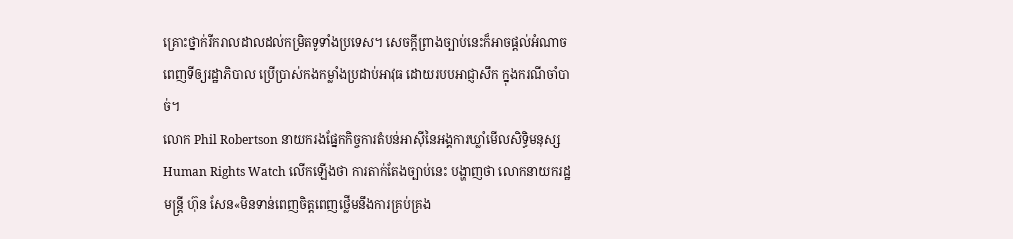គ្រោះថ្នាក់រីករាលដាលដល់កម្រិតទូទាំងប្រទេស។ សេចក្តីព្រាងច្បាប់នេះក៏អាចផ្ដល់អំណាចពេញទីឲ្យរដ្ឋាភិបាល ប្រើប្រាស់កងកម្លាំងប្រដាប់អាវុធ ដោយរបបអាជ្ញាសឹក ក្នុងករណីចាំបាច់។
លោក Phil Robertson នាយករងផ្នែកកិច្ចការតំបន់អាស៊ីនៃអង្គការឃ្លាំមើលសិទ្ធិមនុស្ស Human Rights Watch លើកឡើងថា ការតាក់តែងច្បាប់នេះ បង្ហាញថា លោកនាយករដ្ឋមន្ត្រី ហ៊ុន សែន«មិនទាន់ពេញចិត្តពេញថ្លើមនឹងការគ្រប់គ្រង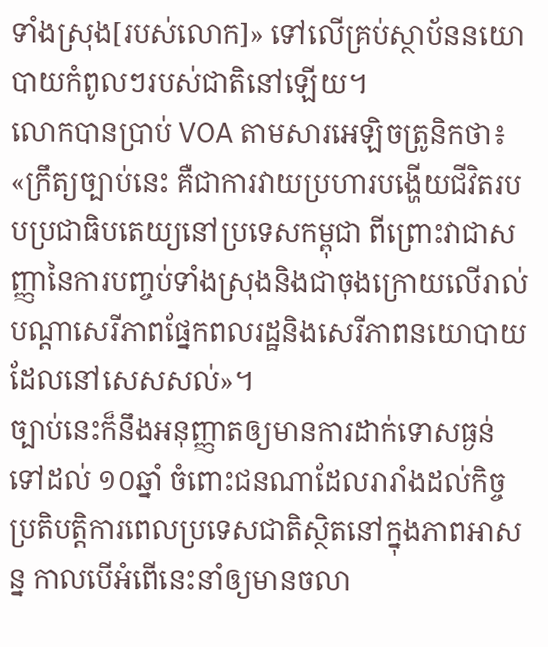ទាំងស្រុង[របស់លោក]» ទៅលើគ្រប់ស្ថាប័ននយោបាយកំពូលៗរបស់ជាតិនៅឡើយ។
លោកបានប្រាប់ VOA តាមសារអេឡិចត្រូនិកថា៖ «ក្រឹត្យច្បាប់នេះ គឺជាការវាយប្រហារបង្ហើយជីវិតរបបប្រជាធិបតេយ្យនៅប្រទេសកម្ពុជា ពីព្រោះវាជាសញ្ញានៃការបញ្ចប់ទាំងស្រុងនិងជាចុងក្រោយលើរាល់បណ្ដាសេរីភាពផ្នែកពលរដ្ឋនិងសេរីភាពនយោបាយដែលនៅសេសសល់»។
ច្បាប់នេះក៏នឹងអនុញ្ញាតឲ្យមានការដាក់ទោសធ្ងន់ទៅដល់ ១០ឆ្នាំ ចំពោះជនណាដែលរារាំងដល់កិច្ចប្រតិបត្តិការពេលប្រទេសជាតិស្ថិតនៅក្នុងភាពអាសន្ន កាលបើអំពើនេះនាំឲ្យមានចលា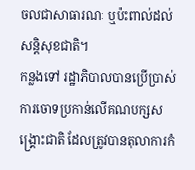ចលជាសាធារណៈ ឬប៉ះពាល់ដល់សន្តិសុខជាតិ។
កន្លងទៅ រដ្ឋាភិបាលបានប្រើប្រាស់ការចោទប្រកាន់លើគណបក្សសង្គ្រោះជាតិ ដែលត្រូវបានតុលាការកំ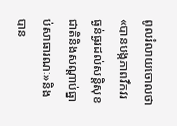ពូលរំលាយចោលថា«បានបង្កភាពវឹកវរធ្ងន់ធ្ងរដល់សន្តិសុខជាតិនិងសណ្តាប់ធ្នាប់សាធារណៈ»និងបាន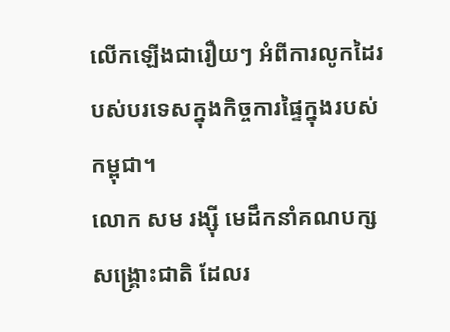លើកឡើងជារឿយៗ អំពីការលូកដៃរបស់បរទេសក្នុងកិច្ចការផ្ទៃក្នុងរបស់កម្ពុជា។
លោក សម រង្ស៊ី មេដឹកនាំគណបក្សសង្គ្រោះជាតិ ដែលរ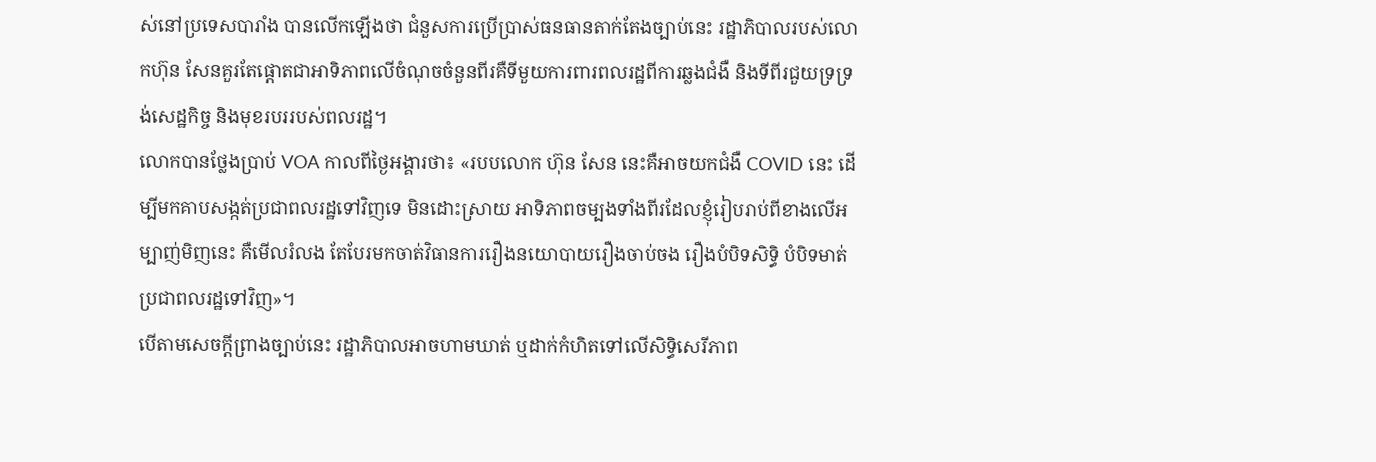ស់នៅប្រទេសបារាំង បានលើកឡើងថា ជំនួសការប្រើប្រាស់ធនធានតាក់តែងច្បាប់នេះ រដ្ឋាភិបាលរបស់លោកហ៊ុន សែនគួរតែផ្ដោតជាអាទិភាពលើចំណុចចំនួនពីរគឺទីមួយការពារពលរដ្ឋពីការឆ្លងជំងឺ និងទីពីរជួយទ្រទ្រង់សេដ្ឋកិច្ច និងមុខរបររបស់ពលរដ្ឋ។
លោកបានថ្លែងប្រាប់ VOA កាលពីថ្ងៃអង្គារថា៖ «របបលោក ហ៊ុន សែន នេះគឺអាចយកជំងឺ COVID នេះ ដើម្បីមកគាបសង្កត់ប្រជាពលរដ្ឋទៅវិញទេ មិនដោះស្រាយ អាទិភាពចម្បងទាំងពីរដែលខ្ញុំរៀបរាប់ពីខាងលើអម្បាញ់មិញនេះ គឺមើលរំលង តែបែរមកចាត់វិធានការរឿងនយោបាយរឿងចាប់ចង រឿងបំបិទសិទ្ធិ បំបិទមាត់ប្រជាពលរដ្ឋទៅវិញ»។
បើតាមសេចក្តីព្រាងច្បាប់នេះ រដ្ឋាភិបាលអាចហាមឃាត់ ឬដាក់កំហិតទៅលើសិទ្ធិសេរីភាព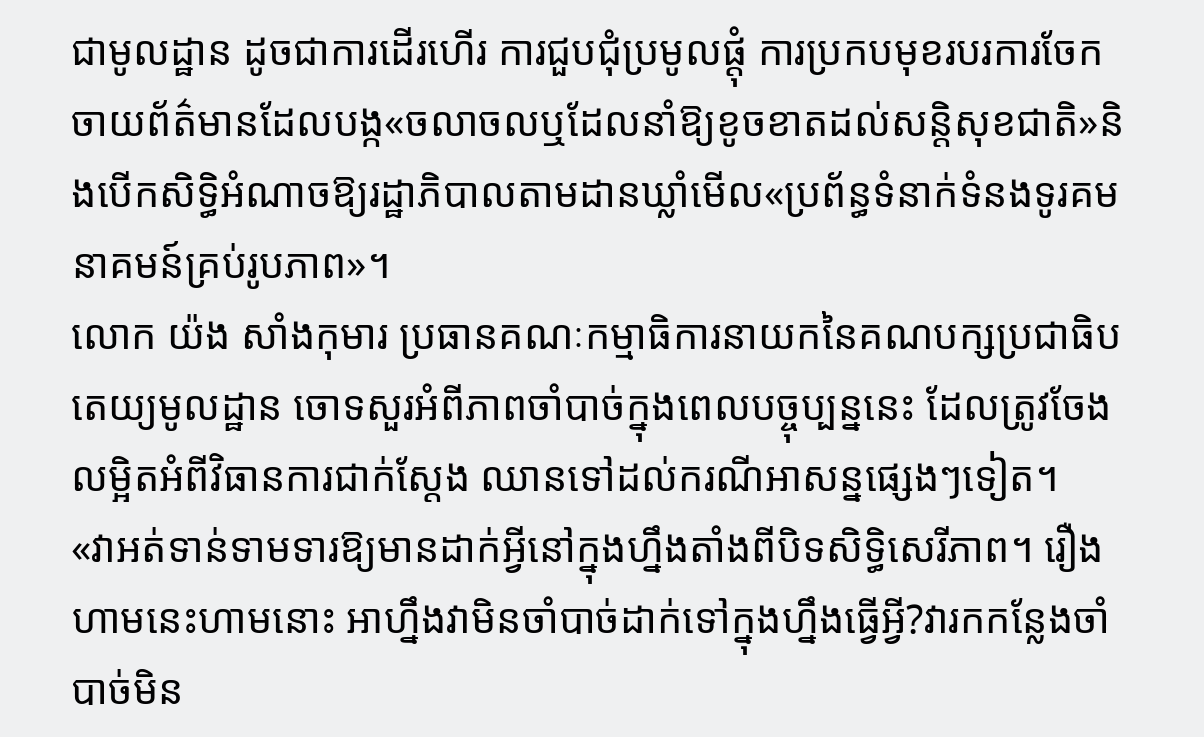ជាមូលដ្ឋាន ដូចជាការដើរហើរ ការជួបជុំប្រមូលផ្ដុំ ការប្រកបមុខរបរការចែកចាយព័ត៌មានដែលបង្ក«ចលាចលឬដែលនាំឱ្យខូចខាតដល់សន្តិសុខជាតិ»និងបើកសិទ្ធិអំណាចឱ្យរដ្ឋាភិបាលតាមដានឃ្លាំមើល«ប្រព័ន្ធទំនាក់ទំនងទូរគមនាគមន៍គ្រប់រូបភាព»។
លោក យ៉ង សាំងកុមារ ប្រធានគណៈកម្មាធិការនាយកនៃគណបក្សប្រជាធិបតេយ្យមូលដ្ឋាន ចោទសួរអំពីភាពចាំបាច់ក្នុងពេលបច្ចុប្បន្ននេះ ដែលត្រូវចែងលម្អិតអំពីវិធានការជាក់ស្ដែង ឈានទៅដល់ករណីអាសន្នផ្សេងៗទៀត។
«វាអត់ទាន់ទាមទារឱ្យមានដាក់អ្វីនៅក្នុងហ្នឹងតាំងពីបិទសិទ្ធិសេរីភាព។ រឿងហាមនេះហាមនោះ អាហ្នឹងវាមិនចាំបាច់ដាក់ទៅក្នុងហ្នឹងធ្វើអ្វី?វារកកន្លែងចាំបាច់មិន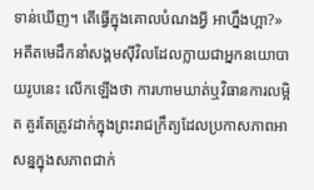ទាន់ឃើញ។ តើធ្វើក្នុងគោលបំណងអ្វី អាហ្នឹងហ្អា?»
អតីតមេដឹកនាំសង្គមស៊ីវិលដែលក្លាយជាអ្នកនយោបាយរូបនេះ លើកឡើងថា ការហាមឃាត់ឬវិធានការលម្អិត គួរតែត្រូវដាក់ក្នុងព្រះរាជក្រឹត្យដែលប្រកាសភាពអាសន្នក្នុងសភាពជាក់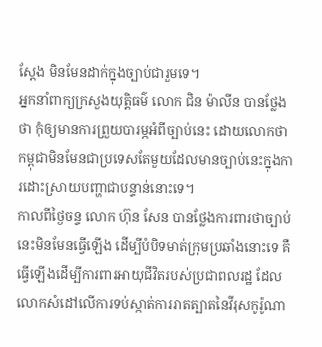ស្ដែង មិនមែនដាក់ក្នុងច្បាប់ជារួមទេ។
អ្នកនាំពាក្យក្រសួងយុត្តិធម៌ លោក ជិន ម៉ាលីន បានថ្លែងថា កុំឲ្យមានការព្រួយបារម្ភអំពីច្បាប់នេះ ដោយលោកថា កម្ពុជាមិនមែនជាប្រទេសតែមួយដែលមានច្បាប់នេះក្នុងការដោះស្រាយបញ្ហាជាបន្ទាន់នោះទេ។
កាលពីថ្ងៃចន្ទ លោក ហ៊ុន សែន បានថ្លែងការពារថាច្បាប់នេះមិនមែនធ្វើឡើង ដើម្បីបំបិទមាត់ក្រុមប្រឆាំងនោះទេ គឺធ្វើឡើងដើម្បីការពារអាយុជីវិតរបស់ប្រជាពលរដ្ឋ ដែលលោកសំដៅលើការទប់ស្កាត់ការរាតត្បាតនៃវីរុសកូរ៉ូណា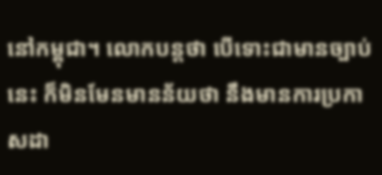នៅកម្ពុជា។ លោកបន្តថា បើទោះជាមានច្បាប់នេះ ក៏មិនមែនមានន័យថា នឹងមានការប្រកាសដា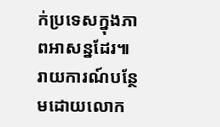ក់ប្រទេសក្នុងភាពអាសន្នដែរ៕
រាយការណ៍បន្ថែមដោយលោក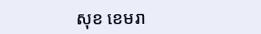សុខ ខេមរា